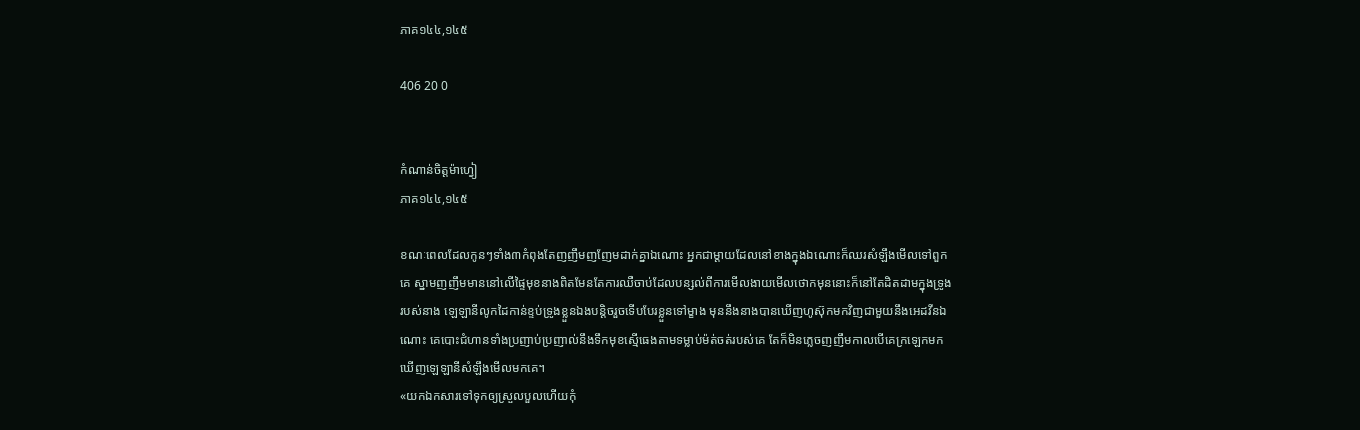ភាគ១៤៤,១៤៥

406 20 0


កំណាន់ចិត្តម៉ាហ្វៀ
ភាគ១៤៤,១៤៥

ខណៈពេលដែលកូនៗទាំង៣កំពុងតែញញឹមញញែមដាក់គ្នាឯណោះ អ្នកជាម្ដាយដែលនៅខាងក្នុងឯណោះក៏ឈរសំឡឹងមើលទៅពួកគេ ស្នាមញញឹមមាននៅលើផ្ទៃមុខនាងពិតមែនតែការឈឺចាប់ដែលបន្សល់ពីការមើលងាយមើលថោកមុននោះក៏នៅតែដិតដាមក្នុងទ្រូងរបស់នាង ឡេឡានីលូកដៃកាន់ខ្ទប់ទ្រូងខ្លួនឯងបន្តិចរួចទើបបែរខ្លួនទៅម្ខាង មុននឹងនាងបានឃើញហូស៊ុកមកវិញជាមួយនឹងអេដវីនឯណោះ គេបោះជំហានទាំងប្រញាប់ប្រញាល់នឹងទឹកមុខស្មើធេងតាមទម្លាប់ម៉ត់ចត់របស់គេ តែក៏មិនភ្លេចញញឹមកាលបើគេក្រឡេកមកឃើញឡេឡានីសំឡឹងមើលមកគេ។
«យកឯកសារទៅទុកឲ្យស្រួលបួលហើយកុំ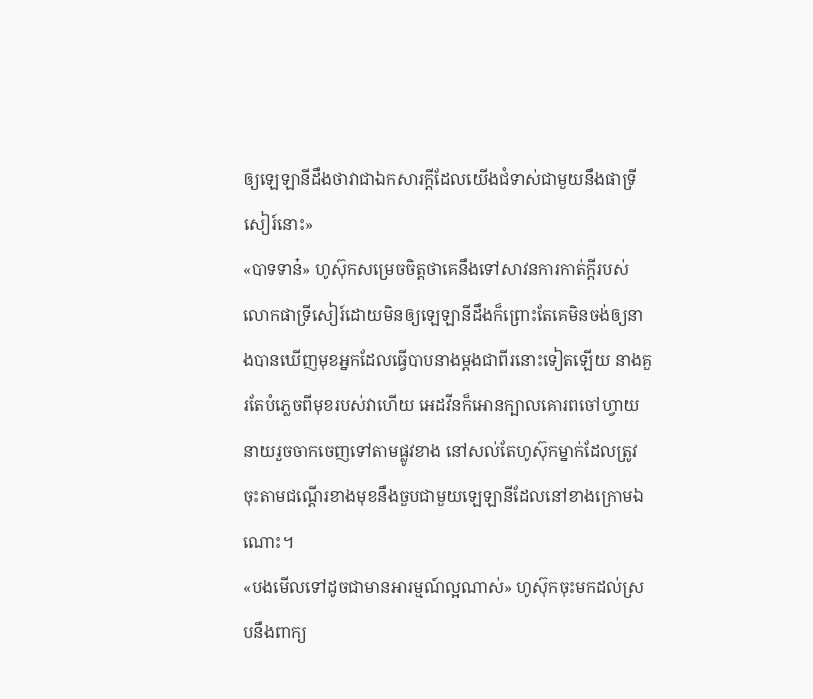ឲ្យឡេឡានីដឹងថាវាជាឯកសារក្ដីដែលយើងជំទាស់ជាមួយនឹងផាទ្រីសៀរ៍នោះ»
«បាទទាន៎» ហូស៊ុកសម្រេចចិត្តថាគេនឹងទៅសាវនការកាត់ក្ដីរបស់លោកផាទ្រីសៀរ៍ដោយមិនឲ្យឡេឡានីដឹងក៏ព្រោះតែគេមិនចង់ឲ្យនាងបានឃើញមុខអ្នកដែលធ្វើបាបនាងម្ដងជាពីរនោះទៀតឡើយ នាងគួរតែបំភ្លេចពីមុខរបស់វាហើយ អេដវីនក៏អោនក្បាលគោរពចៅហ្វាយនាយរួចចាកចេញទៅតាមផ្លូវខាង នៅសល់តែហូស៊ុកម្នាក់ដែលត្រូវចុះតាមជណ្ដើរខាងមុខនឹងចួបជាមួយឡេឡានីដែលនៅខាងក្រោមឯណោះ។
«បងមើលទៅដូចជាមានអារម្មណ៍ល្អណាស់» ហូស៊ុកចុះមកដល់ស្របនឹងពាក្យ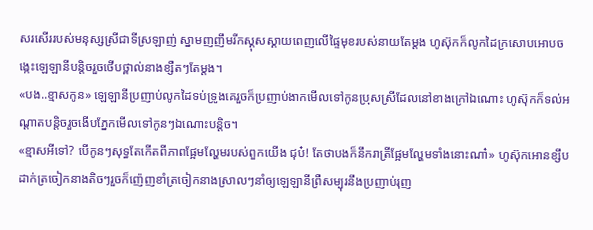សរសើររបស់មនុស្សស្រីជាទីស្រឡាញ់ ស្នាមញញឹមរីកស្គុសស្គាយពេញលើផ្ទៃមុខរបស់នាយតែម្ដង ហូស៊ុកក៏លូកដៃក្រសោបអោបចង្កេះឡេឡានីបន្តិចរួចថើបថ្ពាល់នាងខ្សឺតៗតែម្ដង។
«បង..ខ្មាសកូន» ឡេឡានីប្រញាប់លូកដៃទប់ទ្រូងគេរួចក៏ប្រញាប់ងាកមើលទៅកូនប្រុសស្រីដែលនៅខាងក្រៅឯណោះ ហូស៊ុកក៏ទល់អណ្ដាតបន្តិចរួចងើបភ្នែកមើលទៅកូនៗឯណោះបន្តិច។
«ខ្មាសអីទៅ? បើកូនៗសុទ្ធតែកើតពីភាពផ្អែមល្ហែមរបស់ពួកយើង ជុប៎! តែថាបងក៏នឹករាត្រីផ្អែមល្ហែមទាំងនោះណា៎» ហូស៊ុកអោនខ្សឹបដាក់ត្រចៀកនាងតិចៗរួចក៏ញ៉េញខាំត្រចៀកនាងស្រាលៗនាំឲ្យឡេឡានីព្រឺសម្បុរនឹងប្រញាប់រុញ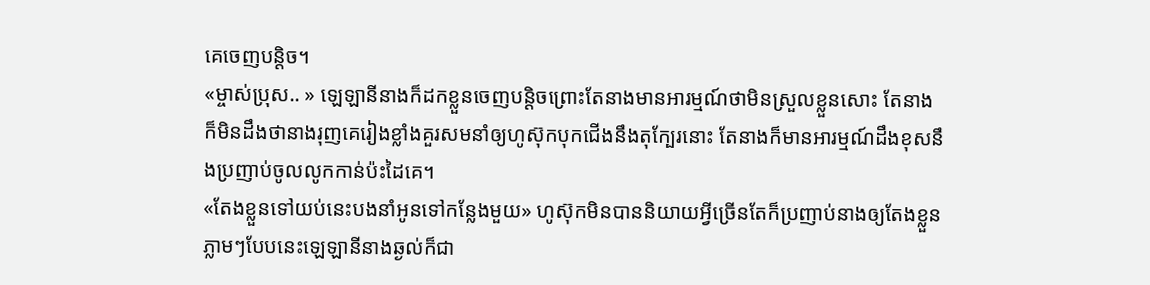គេចេញបន្តិច។
«ម្ចាស់ប្រុស.. » ឡេឡានីនាងក៏ដកខ្លួនចេញបន្តិចព្រោះតែនាងមានអារម្មណ៍ថាមិនស្រួលខ្លួនសោះ តែនាងក៏មិនដឹងថានាងរុញគេរៀងខ្លាំងគួរសមនាំឲ្យហូស៊ុកបុកជើងនឹងតុក្បែរនោះ តែនាងក៏មានអារម្មណ៍ដឹងខុសនឹងប្រញាប់ចូលលូកកាន់ប៉ះដៃគេ។
«តែងខ្លួនទៅយប់នេះបងនាំអូនទៅកន្លែងមួយ» ហូស៊ុកមិនបាននិយាយអ្វីច្រើនតែក៏ប្រញាប់នាងឲ្យតែងខ្លួន ភ្លាមៗបែបនេះឡេឡានីនាងឆ្ងល់ក៏ជា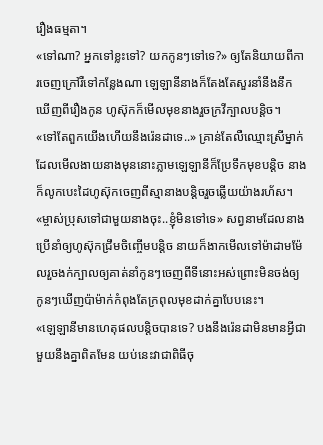រឿងធម្មតា។
«ទៅណា? អ្នកទៅខ្លះទៅ? យកកូនៗទៅទេ?» ឲ្យតែនិយាយពីការចេញក្រៅរឺទៅកន្លែងណា ឡេឡានីនាងក៏តែងតែសួរនាំនឹងនឹកឃើញពីរឿងកូន ហូស៊ុកក៏មើលមុខនាងរួចក្រវីក្បាលបន្តិច។
«ទៅតែពួកយើងហើយនឹងរ៉េនដាទេ..» គ្រាន់តែលឺឈ្មោះស្រីម្នាក់ដែលមើលងាយនាងមុននោះភ្លាមឡេឡានីក៏ប្រែទឹកមុខបន្តិច នាងក៏លូកបេះដៃហូស៊ុកចេញពីស្មានាងបន្តិចរួចឆ្លើយយ៉ាងរហ័ស។
«ម្ចាស់ប្រុសទៅជាមួយនាងចុះ..ខ្ញុំមិនទៅទេ» សព្វនាមដែលនាងប្រើនាំឲ្យហូស៊ុកជ្រឹមចិញ្ចើមបន្តិច នាយក៏ងាកមើលទៅម៉ាដាមម៉ែលរួចងក់ក្បាលឲ្យគាត់នាំកូនៗចេញពីទីនោះអស់ព្រោះមិនចង់ឲ្យកូនៗឃើញប៉ាម៉ាក់កំពុងតែក្រពុលមុខដាក់គ្នាបែបនេះ។
«ឡេឡានីមានហេតុផលបន្តិចបានទេ? បងនឹងរ៉េនដាមិនមានអ្វីជាមួយនឹងគ្នាពិតមែន យប់នេះវាជាពិធីចុ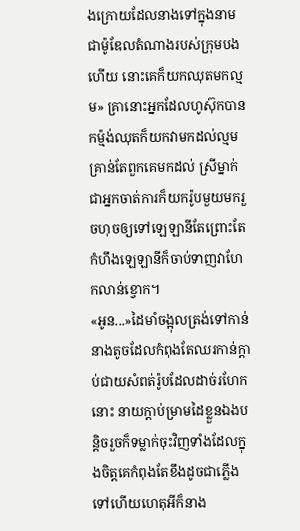ងក្រោយដែលនាងទៅក្នុងនាមជាម៉ូឌែលតំណាងរបស់ក្រុមបងហើយ នោះគេក៏យកឈុតមកល្មម» គ្រានោះអ្នកដែលហូស៊ុកបានកម្ម៉ង់ឈុតក៏យកវាមកដល់ល្មម គ្រាន់តែពួកគេមកដល់ ស្រីម្នាក់ជាអ្នកចាត់ការក៏យករ៉ូបមួយមករួចហុចឲ្យទៅឡេឡានីតែព្រោះតែកំហឹងឡេឡានីក៏ចាប់ទាញវាហែកលាន់ខ្វោក។
«អូន...»ដៃមាំចង្អុលត្រង់ទៅកាន់នាងតូចដែលកំពុងតែឈរកាន់ក្ដាប់ជាយសំពត់រ៉ូបដែលដាច់រហែកនោះ នាយក្ដាប់ម្រាមដៃខ្លួនឯងបន្តិចរួចក៏ទម្លាក់ចុះវិញទាំងដែលក្នុងចិត្តគេកំពុងតែខឹងដូចជាភ្លើងទៅហើយហេតុអីក៏នាង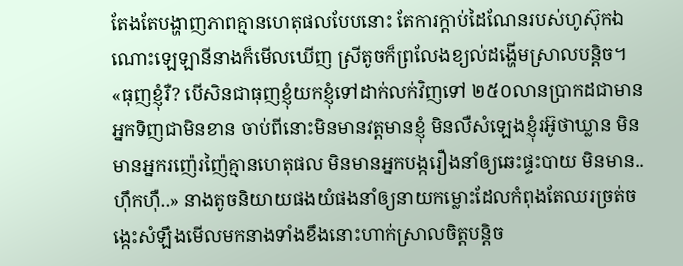តែងតែបង្ហាញភាពគ្មានហេតុផលបែបនោះ តែការក្ដាប់ដៃណែនរបស់ហូស៊ុកឯណោះឡេឡានីនាងក៏មើលឃើញ ស្រីតូចក៏ព្រលែងខ្យល់ដង្ហើមស្រាលបន្តិច។
«ធុញខ្ញុំរឺ? បើសិនជាធុញខ្ញុំយកខ្ញុំទៅដាក់លក់វិញទៅ ២៥០លានប្រាកដជាមានអ្នកទិញជាមិនខាន ចាប់ពីនោះមិនមានវត្តមានខ្ញុំ មិនលឺសំឡេងខ្ញុំរអ៊ូថាឃ្លាន មិនមានអ្នករញ៉េរញ៉ៃគ្មានហេតុផល មិនមានអ្នកបង្ករឿងនាំឲ្យឆេះផ្ទះបាយ មិនមាន..ហ៊ឹកហ៊ឺ..» នាងតូចនិយាយផងយំផងនាំឲ្យនាយកម្លោះដែលកំពុងតែឈរច្រត់ចង្កេះសំឡឹងមើលមកនាងទាំងខឹងនោះហាក់ស្រាលចិត្តបន្តិច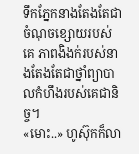ទឹកភ្នែកនាងតែងតែជាចំណុចខ្សោយរបស់គេ ភាពងិងក់របស់នាងតែងតែជាថ្នាំព្យាបាលកំហឹងរបស់គេជានិច្ច។
«មោះ..» ហូស៊ុកក៏លា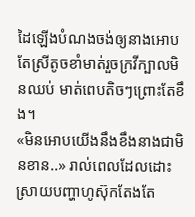ដៃឡើងបំណងចង់ឲ្យនាងអោប តែស្រីតូចខាំមាត់រួចក្រវីក្បាលមិនឈប់ មាត់ពេបតិចៗព្រោះតែខឹង។
«មិនអោបយើងនឹងខឹងនាងជាមិនខាន..» រាល់ពេលដែលដោះស្រាយបញ្ហាហូស៊ុកតែងតែ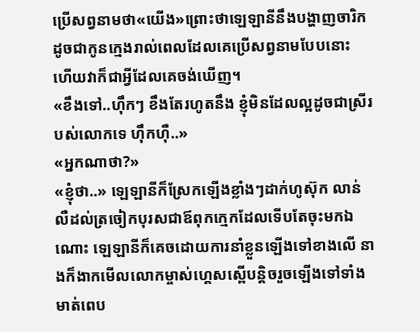ប្រើសព្វនាមថា«យើង»ព្រោះថាឡេឡានីនឹងបង្ហាញចារិកដូចជាកូនក្មេងរាល់ពេលដែលគេប្រើសព្វនាមបែបនោះ ហើយវាក៏ជាអ្វីដែលគេចង់ឃើញ។
«ខឹងទៅ..ហ៊ឹកៗ ខឹងតែរហូតនឹង ខ្ញុំមិនដែលល្អដូចជាស្រីរបស់លោកទេ ហ៊ឹកហ៊ឺ..»
«អ្នកណាថា?»
«ខ្ញុំថា..» ឡេឡានីក៏ស្រែកឡើងខ្លាំងៗដាក់ហូស៊ុក លាន់លឺដល់ត្រចៀកបុរសជាឪពុកក្មេកដែលទើបតែចុះមកឯណោះ ឡេឡានីក៏គេចដោយការនាំខ្លួនឡើងទៅខាងលើ នាងក៏ងាកមើលលោកម្ចាស់ហ្គេសស្ពើបន្តិចរួចឡើងទៅទាំងមាត់ពេប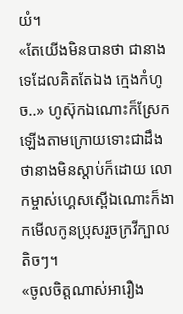យំ។
«តែយើងមិនបានថា ជានាងទេដែលគិតតែឯង ក្មេងកំហូច..» ហូស៊ុកឯណោះក៏ស្រែកឡើងតាមក្រោយទោះជាដឹងថានាងមិនស្ដាប់ក៏ដោយ លោកម្ចាស់ហ្គេសស្ពើឯណោះក៏ងាកមើលកូនប្រុសរួចក្រវីក្បាលតិចៗ។
«ចូលចិត្តណាស់អារឿង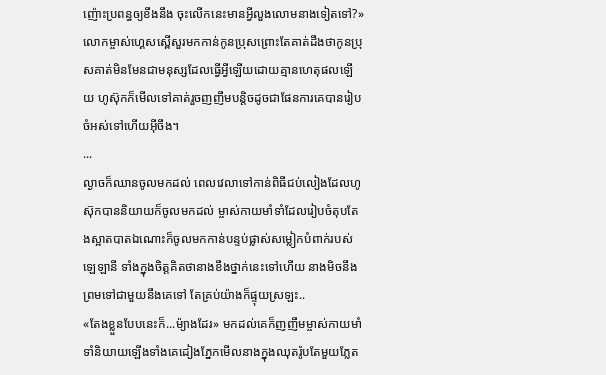ញ៉ោះប្រពន្ធឲ្យខឹងនឹង ចុះលើកនេះមានអ្វីលួងលោមនាងទៀតទៅ?» លោកម្ចាស់ហ្គេសស្ពើសួរមកកាន់កូនប្រុសព្រោះតែគាត់ដឹងថាកូនប្រុសគាត់មិនមែនជាមនុស្សដែលធ្វើអ្វីឡើយដោយគ្មានហេតុផលឡើយ ហូស៊ុកក៏មើលទៅគាត់រួចញញឹមបន្តិចដូចជាផែនការគេបានរៀបចំអស់ទៅហើយអ៊ីចឹង។
...
ល្ងាចក៏ឈានចូលមកដល់ ពេលវេលាទៅកាន់ពិធីជប់លៀងដែលហូស៊ុកបាននិយាយក៏ចូលមកដល់ ម្ចាស់កាយមាំទាំដែលរៀបចំតុបតែងស្អាតបាតឯណោះក៏ចូលមកកាន់បន្ទប់ផ្លាស់សម្លៀកបំពាក់របស់ឡេឡានី ទាំងក្នុងចិត្តគិតថានាងខឹងថ្នាក់នេះទៅហើយ នាងមិចនឹងព្រមទៅជាមួយនឹងគេទៅ តែគ្រប់យ៉ាងក៏ផ្ទុយស្រឡះ..
«តែងខ្លួនបែបនេះក៏...ម៉្យាងដែរ» មកដល់គេក៏ញញឹមម្ចាស់កាយមាំទាំនិយាយឡើងទាំងគេដៀងភ្នែកមើលនាងក្នុងឈុតរ៉ូបតែមួយភ្លែត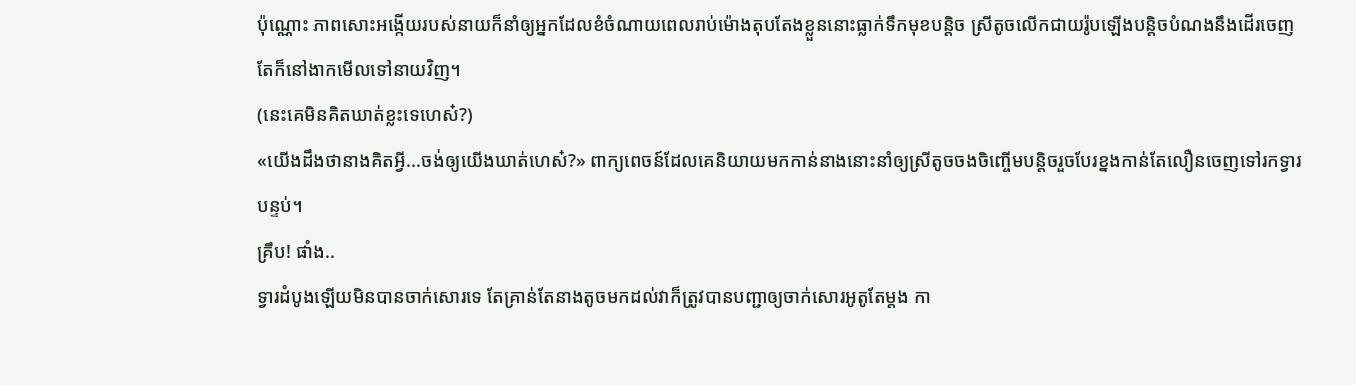ប៉ុណ្ណោះ ភាពសោះអង្កើយរបស់នាយក៏នាំឲ្យអ្នកដែលខំចំណាយពេលរាប់ម៉ោងតុបតែងខ្លួននោះធ្លាក់ទឹកមុខបន្តិច ស្រីតូចលើកជាយរ៉ូបឡើងបន្តិចបំណងនឹងដើរចេញតែក៏នៅងាកមើលទៅនាយវិញ។
(នេះគេមិនគិតឃាត់ខ្លះទេហេស៎?)
«យើងដឹងថានាងគិតអ្វី...ចង់ឲ្យយើងឃាត់ហេស៎?» ពាក្យពេចន៍ដែលគេនិយាយមកកាន់នាងនោះនាំឲ្យស្រីតូចចងចិញ្ចើមបន្តិចរួចបែរខ្នងកាន់តែលឿនចេញទៅរកទ្វារបន្ទប់។
គ្រឹប! ផាំង..
ទ្វារដំបូងឡើយមិនបានចាក់សោរទេ តែគ្រាន់តែនាងតូចមកដល់វាក៏ត្រូវបានបញ្ជាឲ្យចាក់សោរអូតូតែម្ដង កា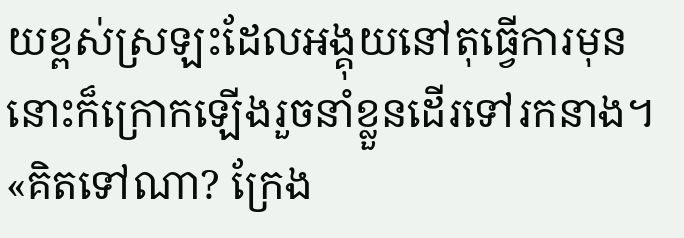យខ្ពស់ស្រឡះដែលអង្គុយនៅតុធ្វើការមុននោះក៏ក្រោកឡើងរួចនាំខ្លួនដើរទៅរកនាង។
«គិតទៅណា? ក្រែង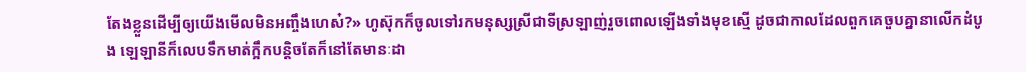តែងខ្លួនដើម្បីឲ្យយើងមើលមិនអញ្ចឹងហេស៎?» ហូស៊ុកក៏ចូលទៅរកមនុស្សស្រីជាទីស្រឡាញ់រួចពោលឡើងទាំងមុខស្មើ ដូចជាកាលដែលពួកគេចួបគ្នានាលើកដំបូង ឡេឡានីក៏លេបទឹកមាត់ក្អឹកបន្តិចតែក៏នៅតែមានៈដា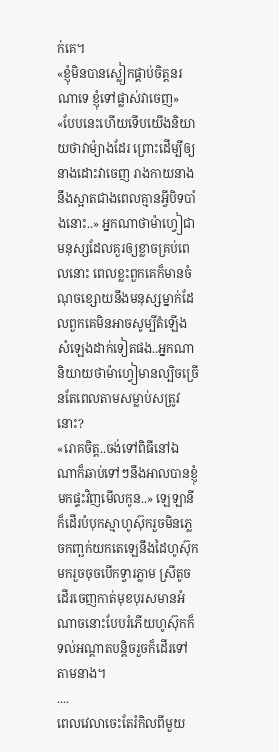ក់គេ។
«ខ្ញុំមិនបានស្លៀកផ្គាប់ចិត្តនរណាទេ ខ្ញុំទៅផ្លាស់វាចេញ»
«បែបនេះហើយទើបយើងនិយាយថាវាម៉្យាងដែរ ព្រោះដើម្បីឲ្យនាងដោះវាចេញ រាងកាយនាងនឹងស្អាតជាងពេលគ្មានអ្វីបិទបាំងនោះ..» អ្នកណាថាម៉ាហ្វៀជាមនុស្សដែលគួរឲ្យខ្លាចគ្រប់ពេលនោះ ពេលខ្លះពួកគេក៏មានចំណុចខ្សោយនឹងមនុស្សម្នាក់ដែលពួកគេមិនអាចសូម្បីតំឡើងសំឡេងដាក់ទៀតផង..អ្នកណានិយាយថាម៉ាហ្វៀមានល្បិចច្រើនតែពេលតាមសម្លាប់សត្រូវនោះ?
«រោគចិត្ត..ចង់ទៅពិធីនៅឯណាក៏ឆាប់ទៅៗនឹងអាលបានខ្ញុំមកផ្ទះវិញមើលកូន..» ឡេឡានីក៏ដើរបំបុកស្មាហូស៊ុករួចមិនភ្លេចកញ្ឆក់យកតេឡេនឹងដៃហូស៊ុកមករួចចុចបើកទ្វារភ្លាម ស្រីតូចដើរចេញកាត់មុខបុរសមានអំណាចនោះបែបរំភើយហូស៊ុកក៏ទល់អណ្ដាតបន្តិចរួចក៏ដើរទៅតាមនាង។
....
ពេលវេលាចេះតែរំកិលពីមួយ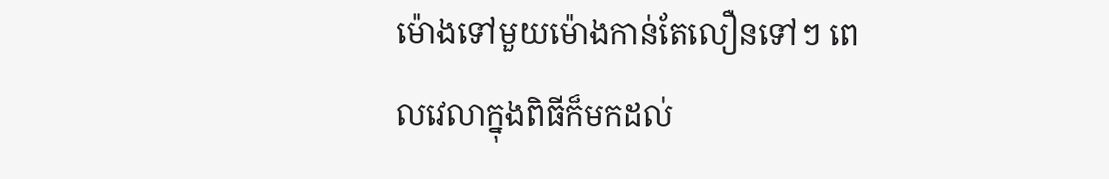ម៉ោងទៅមួយម៉ោងកាន់តែលឿនទៅៗ ពេលវេលាក្នុងពិធីក៏មកដល់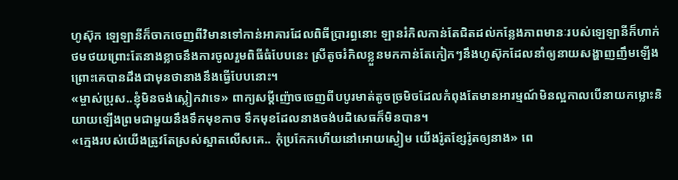ហូស៊ុក ឡេឡានីក៏ចាកចេញពីវិមានទៅកាន់អាគារដែលពិធីប្រារព្ធនោះ ឡានរំកិលកាន់តែជិតដល់កន្លែងភាពមានៈរបស់ឡេឡានីក៏ហាក់ថមថយព្រោះតែនាងខ្លាចនឹងការចូលរួមពិធីធំបែបនេះ ស្រីតូចរំកិលខ្លួនមកកាន់តែកៀកៗនឹងហូស៊ុកដែលនាំឲ្យនាយសង្ហាញញឹមឡើងព្រោះគេបានដឹងជាមុនថានាងនឹងធ្វើបែបនោះ។
«ម្ចាស់ប្រុស..ខ្ញុំមិនចង់ស្លៀកវាទេ» ពាក្យសម្ដីញ៉ោចចេញពីបបូរមាត់តូចច្រមិចដែលកំពុងតែមានអារម្មណ៍មិនល្អកាលបើនាយកម្លោះនិយាយឡើងព្រមជាមួយនឹងទឹកមុខកាច ទឹកមុខដែលនាងចង់បដិសេធក៏មិនបាន។
«ក្មេងរបស់យើងត្រូវតែស្រស់ស្អាតលើសគេ.. កុំប្រកែកហើយនៅអោយស្ងៀម យើងរ៉ូតខ្សែរ៉ូតឲ្យនាង» ពេ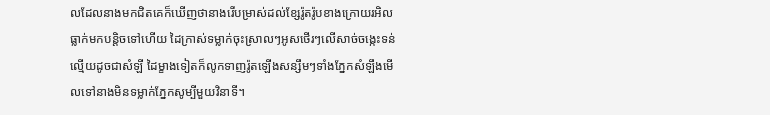លដែលនាងមកជិតគេក៏ឃើញថានាងរើបម្រាស់ដល់ខ្សែរ៉ូតរ៉ូបខាងក្រោយរអិលធ្លាក់មកបន្តិចទៅហើយ ដៃក្រាស់ទម្លាក់ចុះស្រាលៗអូសថើរៗលើសាច់ចង្កេះទន់ល្មើយដូចជាសំឡី ដៃម្ខាងទៀតក៏លូកទាញរ៉ូតឡើងសន្សឹមៗទាំងភ្នែកសំឡឹងមើលទៅនាងមិនទម្លាក់ភ្នែកសូម្បីមួយវិនាទី។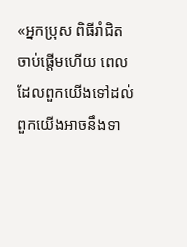«អ្នកប្រុស ពិធីរាំជិតចាប់ផ្ដើមហើយ ពេលដែលពួកយើងទៅដល់ពួកយើងអាចនឹងទា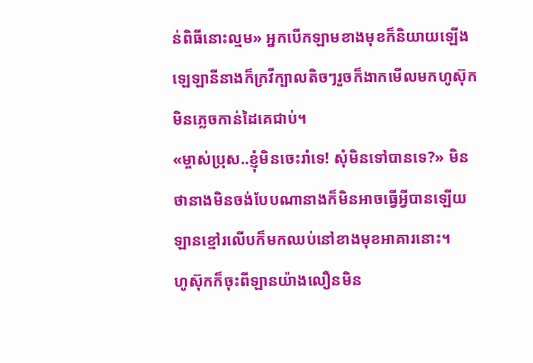ន់ពិធីនោះល្មម» អ្នកបើកឡាមខាងមុខក៏និយាយឡើង ឡេឡានីនាងក៏ក្រវីក្បាលតិចៗរួចក៏ងាកមើលមកហូស៊ុកមិនភ្លេចកាន់ដៃគេជាប់។
«ម្ចាស់ប្រុស..ខ្ញុំមិនចេះរាំទេ! សុំមិនទៅបានទេ?» មិនថានាងមិនចង់បែបណានាងក៏មិនអាចធ្វើអ្វីបានឡើយ ឡានខ្មៅរលើបក៏មកឈប់នៅខាងមុខអាគារនោះ។
ហូស៊ុកក៏ចុះពីឡានយ៉ាងលឿនមិន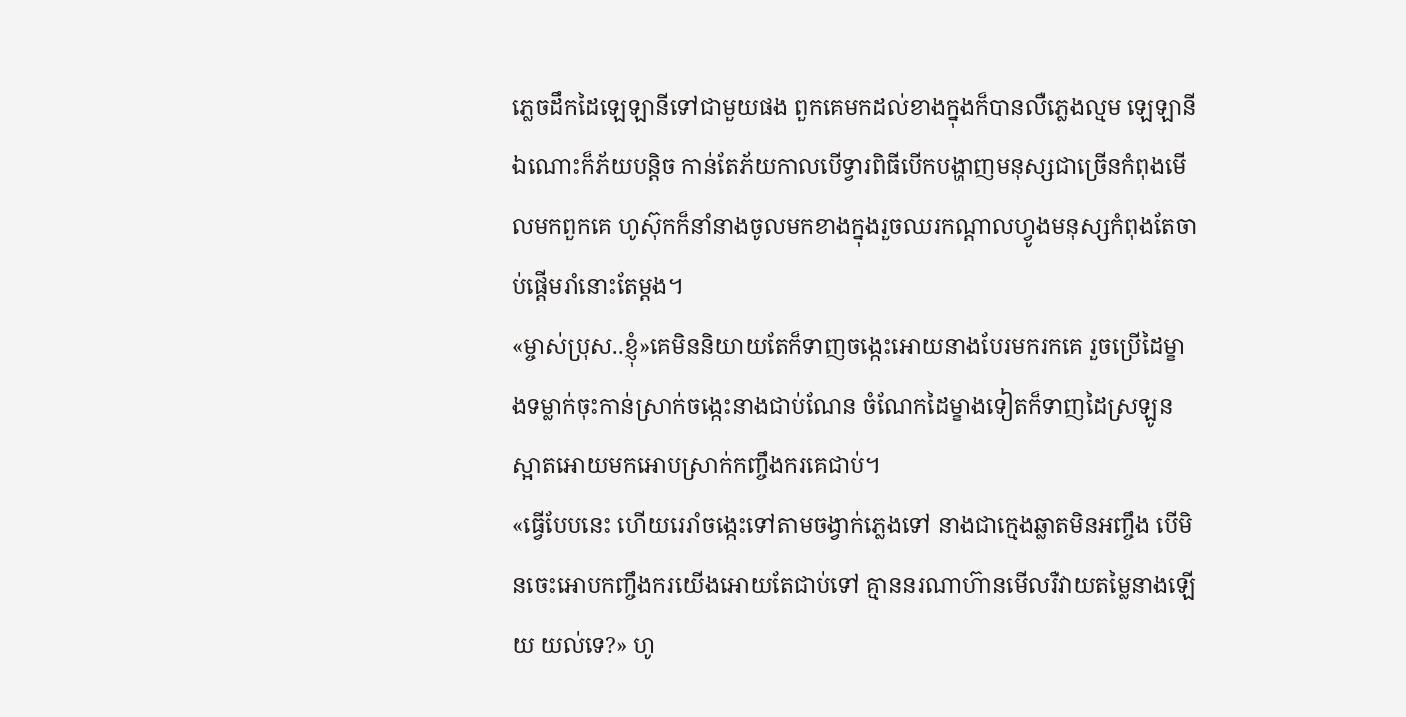ភ្លេចដឹកដៃឡេឡានីទៅជាមួយផង ពួកគេមកដល់ខាងក្នុងក៏បានលឺភ្លេងល្មម ឡេឡានីឯណោះក៏ភ័យបន្តិច កាន់តែភ័យកាលបើទ្វារពិធីបើកបង្ហាញមនុស្សជាច្រើនកំពុងមើលមកពួកគេ ហូស៊ុកក៏នាំនាងចូលមកខាងក្នុងរួចឈរកណ្ដាលហ្វូងមនុស្សកំពុងតែចាប់ផ្ដើមរាំនោះតែម្ដង។
«ម្ចាស់ប្រុស..ខ្ញុំ»គេមិននិយាយតែក៏ទាញចង្កេះអោយនាងបែរមករកគេ រួចប្រើដៃម្ខាងទម្លាក់ចុះកាន់ស្រាក់ចង្កេះនាងជាប់ណែន ចំណែកដៃម្ខាងទៀតក៏ទាញដៃស្រឡូនស្អាតអោយមកអោបស្រាក់កញ្ចឹងករគេជាប់។
«ធ្វើបែបនេះ ហើយរេរាំចង្កេះទៅតាមចង្វាក់ភ្លេងទៅ នាងជាក្មេងឆ្លាតមិនអញ្ចឹង បើមិនចេះអោបកញ្ចឹងករយើងអោយតែជាប់ទៅ គ្មាននរណាហ៊ានមើលរឺវាយតម្លៃនាងឡើយ យល់ទេ?» ហូ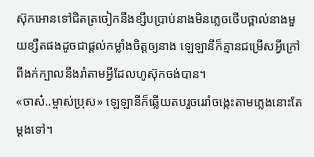ស៊ុកអោនទៅជិតត្រចៀកនឹងខ្សឹបប្រាប់នាងមិនភ្លេចថើបថ្ពាល់នាងមួយខ្សឺតផងដូចជាផ្ដល់កម្លាំងចិត្តឲ្យនាង ឡេឡានីក៏គ្មានជម្រើសអ្វីក្រៅពីងក់ក្បាលនឹងរាំតាមអ្វីដែលហូស៊ុកចង់បាន។
«ចាស៎..ម្ចាស់ប្រុស» ឡេឡានីក៏ឆ្លើយតបរួចរេរាំចង្កេះតាមភ្លេងនោះតែម្ដងទៅ។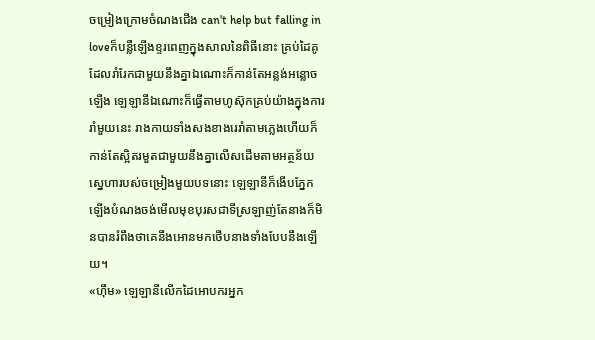ចម្រៀងក្រោមចំណងជើង can't help but falling in loveក៏បន្លឺឡើងខ្ទរពេញក្នុងសាលនៃពិធីនោះ គ្រប់ដៃគូដែលរាំរែកជាមួយនឹងគ្នាឯណោះក៏កាន់តែអន្លង់អន្លោចឡើង ឡេឡានីឯណោះក៏ធ្វើតាមហូស៊ុកគ្រប់យ៉ាងក្នុងការរាំមួយនេះ រាងកាយទាំងសងខាងរេរាំតាមភ្លេងហើយក៏កាន់តែស្អិតរមួតជាមួយនឹងគ្នាលើសដើមតាមអត្ថន័យស្នេហារបស់ចម្រៀងមួយបទនោះ ឡេឡានីក៏ងើបភ្នែកឡើងបំណងចង់មើលមុខបុរសជាទីស្រឡាញ់តែនាងក៏មិនបានរំពឹងថាគេនឹងអោនមកថើបនាងទាំងបែបនឹងឡើយ។
«ហ៊ឹម» ឡេឡានីលើកដៃអោបករអ្នក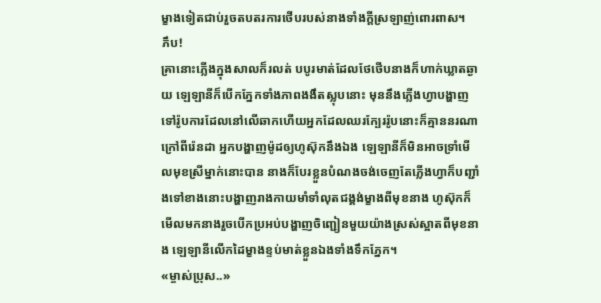ម្ខាងទៀតជាប់រួចតបតរការថើបរបស់នាងទាំងក្ដីស្រឡាញ់ពោរពាស។
ភឹប!
គ្រានោះភ្លើងក្នុងសាលក៏រលត់ បបូរមាត់ដែលថែថើបនាងក៏ហាក់ឃ្លាតឆ្ងាយ ឡេឡានីក៏បើកភ្នែកទាំងភាពងងឹតស្លុបនោះ មុននឹងភ្លើងហ្វាបង្ហាញទៅរ៉ូបការដែលនៅលើឆាកហើយអ្នកដែលឈរក្បែររ៉ូបនោះក៏គ្មាននរណាក្រៅពីរ៉េនដា អ្នកបង្ហាញម៉ូដឲ្យហូស៊ុកនឹងឯង ឡេឡានីក៏មិនអាចទ្រាំមើលមុខស្រីម្នាក់នោះបាន នាងក៏បែរខ្លួនបំណងចង់ចេញតែភ្លើងហ្វាក៏បញ្ជាំងទៅខាងនោះបង្ហាញរាងកាយមាំទាំលុតជង្គង់ម្ខាងពីមុខនាង ហូស៊ុកក៏មើលមកនាងរួចបើកប្រអប់បង្ហាញចិញ្ជៀនមួយយ៉ាងស្រស់ស្អាតពីមុខនាង ឡេឡានីលើកដៃម្ខាងខ្ទប់មាត់ខ្លួនឯងទាំងទឹកភ្នែក។
«ម្ចាស់ប្រុស..»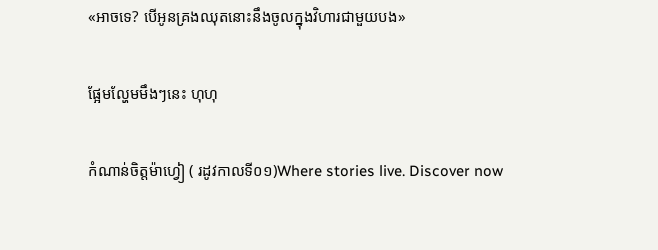«អាចទេ? បើអូនគ្រងឈុតនោះនឹងចូលក្នុងវិហារជាមួយបង»

ផ្អែមល្ហែមមឹងៗនេះ ហុហុ

កំណាន់ចិត្តម៉ាហ្វៀ ( រដូវកាលទី០១)Where stories live. Discover now